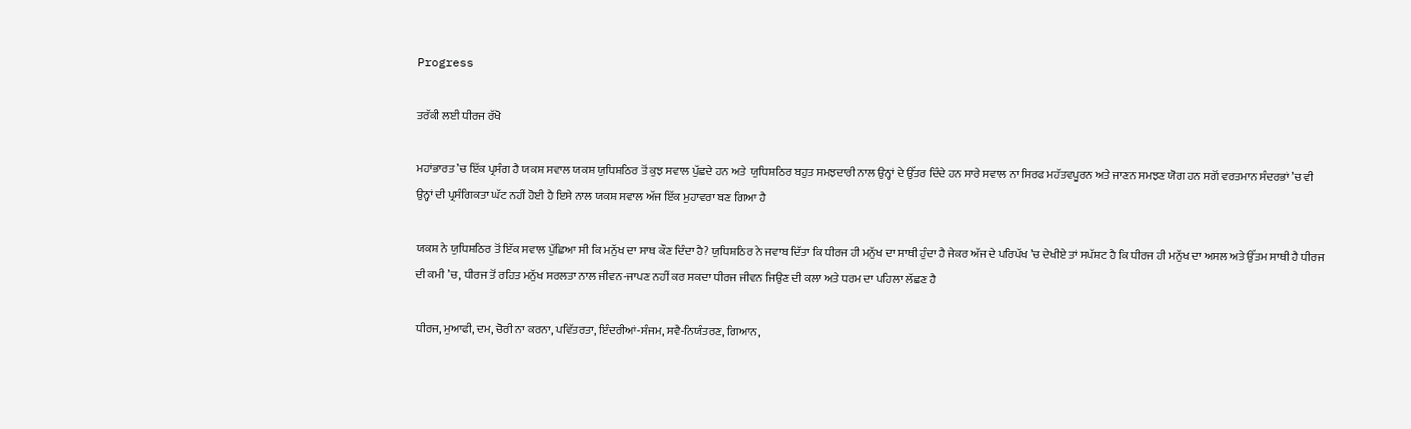Progress

ਤਰੱਕੀ ਲਈ ਧੀਰਜ ਰੱਖੋ

ਮਹਾਂਭਾਰਤ ’ਚ ਇੱਕ ਪ੍ਰਸੰਗ ਹੈ ਯਕਸ਼ ਸਵਾਲ ਯਕਸ਼ ਯੁਧਿਸ਼ਠਿਰ ਤੋਂ ਕੁਝ ਸਵਾਲ ਪੁੱਛਦੇ ਹਨ ਅਤੇ  ਯੁਧਿਸ਼ਠਿਰ ਬਹੁਤ ਸਮਝਦਾਰੀ ਨਾਲ ਉਨ੍ਹਾਂ ਦੇ ਉੱਤਰ ਦਿੰਦੇ ਹਨ ਸਾਰੇ ਸਵਾਲ ਨਾ ਸਿਰਫ ਮਹੱਤਵਪੂਰਨ ਅਤੇ ਜਾਣਨ ਸਮਝਣ ਯੋਗ ਹਨ ਸਗੋਂ ਵਰਤਮਾਨ ਸੰਦਰਭਾਂ ’ਚ ਵੀ ਉਨ੍ਹਾਂ ਦੀ ਪ੍ਰਸੰਗਿਕਤਾ ਘੱਟ ਨਹੀਂ ਹੋਈ ਹੈ ਇਸੇ ਨਾਲ ਯਕਸ਼ ਸਵਾਲ ਅੱਜ ਇੱਕ ਮੁਹਾਵਰਾ ਬਣ ਗਿਆ ਹੈ

ਯਕਸ਼ ਨੇ ਯੁਧਿਸ਼ਠਿਰ ਤੋਂ ਇੱਕ ਸਵਾਲ ਪੁੱਛਿਆ ਸੀ ਕਿ ਮਨੁੱਖ ਦਾ ਸਾਥ ਕੌਣ ਦਿੰਦਾ ਹੈ? ਯੁਧਿਸ਼ਠਿਰ ਨੇ ਜਵਾਬ ਦਿੱਤਾ ਕਿ ਧੀਰਜ ਹੀ ਮਨੁੱਖ ਦਾ ਸਾਥੀ ਹੁੰਦਾ ਹੈ ਜੇਕਰ ਅੱਜ ਦੇ ਪਰਿਪੱਖ ’ਚ ਦੇਖੀਏ ਤਾਂ ਸਪੱਸ਼ਟ ਹੈ ਕਿ ਧੀਰਜ ਹੀ ਮਨੁੱਖ ਦਾ ਅਸਲ ਅਤੇ ਉੱਤਮ ਸਾਥੀ ਹੈ ਧੀਰਜ ਦੀ ਕਮੀ ’ਚ, ਧੀਰਜ ਤੋਂ ਰਹਿਤ ਮਨੁੱਖ ਸਰਲਤਾ ਨਾਲ ਜੀਵਨ-ਜਾਪਣ ਨਹੀਂ ਕਰ ਸਕਦਾ ਧੀਰਜ ਜੀਵਨ ਜਿਉਣ ਦੀ ਕਲਾ ਅਤੇ ਧਰਮ ਦਾ ਪਹਿਲਾ ਲੱਛਣ ਹੈ

ਧੀਰਜ, ਮੁਆਫੀ, ਦਮ, ਚੋਰੀ ਨਾ ਕਰਨਾ, ਪਵਿੱਤਰਤਾ, ਇੰਦਰੀਆਂ-ਸੰਜਮ, ਸਵੈ-ਨਿਯੰਤਰਣ, ਗਿਆਨ,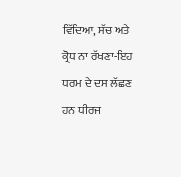ਵਿੱਦਿਆ, ਸੱਚ ਅਤੇ ਕ੍ਰੋਧ ਨਾ ਰੱਖਣਾ-ਇਹ ਧਰਮ ਦੇ ਦਸ ਲੱਛਣ ਹਨ ਧੀਰਜ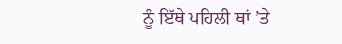ਨੂੰ ਇੱਥੇ ਪਹਿਲੀ ਥਾਂ ’ਤੇ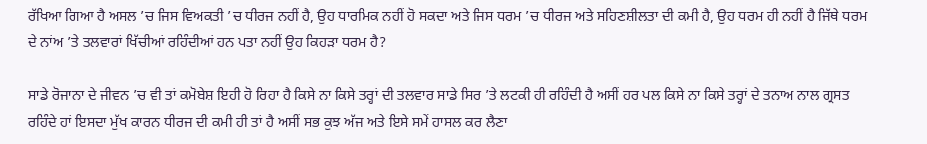ਰੱਖਿਆ ਗਿਆ ਹੈ ਅਸਲ ’ਚ ਜਿਸ ਵਿਅਕਤੀ ’ਚ ਧੀਰਜ ਨਹੀਂ ਹੈ, ਉਹ ਧਾਰਮਿਕ ਨਹੀਂ ਹੋ ਸਕਦਾ ਅਤੇ ਜਿਸ ਧਰਮ ’ਚ ਧੀਰਜ ਅਤੇ ਸਹਿਣਸ਼ੀਲਤਾ ਦੀ ਕਮੀ ਹੈ, ਉਹ ਧਰਮ ਹੀ ਨਹੀਂ ਹੈ ਜਿੱਥੇ ਧਰਮ ਦੇ ਨਾਂਅ ’ਤੇ ਤਲਵਾਰਾਂ ਖਿੱਚੀਆਂ ਰਹਿੰਦੀਆਂ ਹਨ ਪਤਾ ਨਹੀਂ ਉਹ ਕਿਹੜਾ ਧਰਮ ਹੈ?

ਸਾਡੇ ਰੋਜਾਨਾ ਦੇ ਜੀਵਨ ’ਚ ਵੀ ਤਾਂ ਕਮੋਬੇਸ਼ ਇਹੀ ਹੋ ਰਿਹਾ ਹੈ ਕਿਸੇ ਨਾ ਕਿਸੇ ਤਰ੍ਹਾਂ ਦੀ ਤਲਵਾਰ ਸਾਡੇ ਸਿਰ ’ਤੇ ਲਟਕੀ ਹੀ ਰਹਿੰਦੀ ਹੈ ਅਸੀਂ ਹਰ ਪਲ ਕਿਸੇ ਨਾ ਕਿਸੇ ਤਰ੍ਹਾਂ ਦੇ ਤਨਾਅ ਨਾਲ ਗ੍ਰਸਤ ਰਹਿੰਦੇ ਹਾਂ ਇਸਦਾ ਮੁੱਖ ਕਾਰਨ ਧੀਰਜ ਦੀ ਕਮੀ ਹੀ ਤਾਂ ਹੈ ਅਸੀਂ ਸਭ ਕੁਝ ਅੱਜ ਅਤੇ ਇਸੇ ਸਮੇਂ ਹਾਸਲ ਕਰ ਲੈਣਾ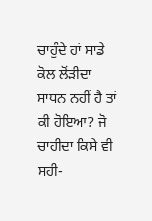ਚਾਹੁੰਦੇ ਹਾਂ ਸਾਡੇ ਕੋਲ ਲੋਂੜੀਦਾ ਸਾਧਨ ਨਹੀਂ ਹੈ ਤਾਂ ਕੀ ਹੋਇਆ? ਜੋ ਚਾਹੀਦਾ ਕਿਸੇ ਵੀ ਸਹੀ-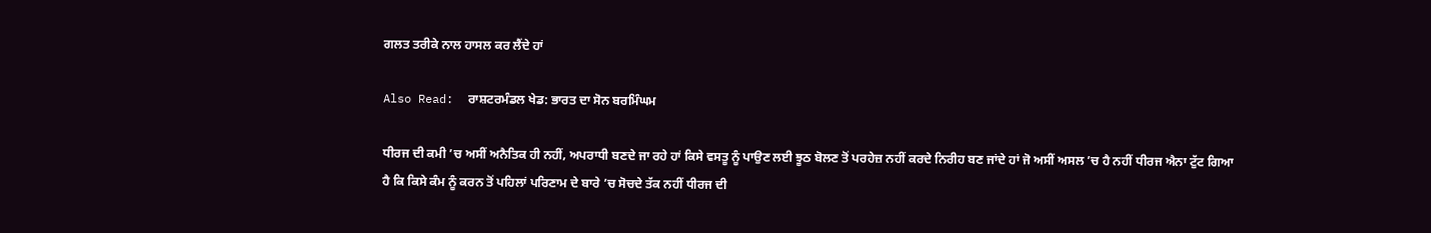ਗਲਤ ਤਰੀਕੇ ਨਾਲ ਹਾਸਲ ਕਰ ਲੈਂਦੇ ਹਾਂ

Also Read:  ਰਾਸ਼ਟਰਮੰਡਲ ਖੇਡ: ਭਾਰਤ ਦਾ ਸੋਨ ਬਰਮਿੰਘਮ

ਧੀਰਜ ਦੀ ਕਮੀ ’ਚ ਅਸੀਂ ਅਨੈਤਿਕ ਹੀ ਨਹੀਂ, ਅਪਰਾਧੀ ਬਣਦੇ ਜਾ ਰਹੇ ਹਾਂ ਕਿਸੇ ਵਸਤੂ ਨੂੰ ਪਾਉਣ ਲਈ ਝੂਠ ਬੋਲਣ ਤੋਂ ਪਰਹੇਜ਼ ਨਹੀਂ ਕਰਦੇ ਨਿਰੀਹ ਬਣ ਜਾਂਦੇ ਹਾਂ ਜੋ ਅਸੀਂ ਅਸਲ ’ਚ ਹੈ ਨਹੀਂ ਧੀਰਜ ਐਨਾ ਟੁੱਟ ਗਿਆ ਹੈ ਕਿ ਕਿਸੇ ਕੰਮ ਨੂੰ ਕਰਨ ਤੋਂ ਪਹਿਲਾਂ ਪਰਿਣਾਮ ਦੇ ਬਾਰੇ ’ਚ ਸੋਚਦੇ ਤੱਕ ਨਹੀਂ ਧੀਰਜ ਦੀ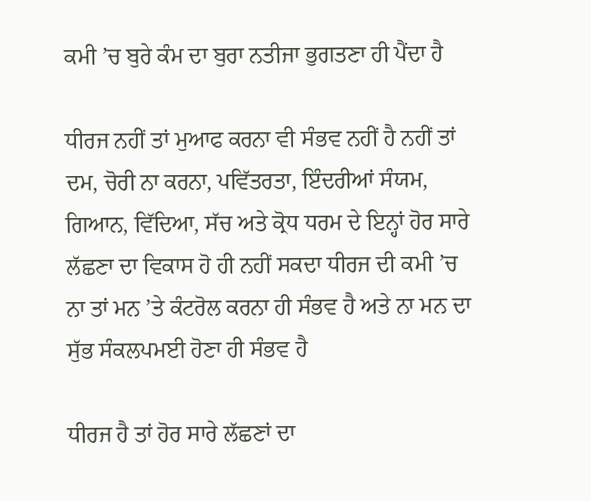ਕਮੀ ’ਚ ਬੁਰੇ ਕੰਮ ਦਾ ਬੁਰਾ ਨਤੀਜਾ ਭੁਗਤਣਾ ਹੀ ਪੈਂਦਾ ਹੈ

ਧੀਰਜ ਨਹੀਂ ਤਾਂ ਮੁਆਫ ਕਰਨਾ ਵੀ ਸੰਭਵ ਨਹੀਂ ਹੈ ਨਹੀਂ ਤਾਂ ਦਮ, ਚੋਰੀ ਨਾ ਕਰਨਾ, ਪਵਿੱਤਰਤਾ, ਇੰਦਰੀਆਂ ਸੰਯਮ, ਗਿਆਨ, ਵਿੱਦਿਆ, ਸੱਚ ਅਤੇ ਕ੍ਰੋਧ ਧਰਮ ਦੇ ਇਨ੍ਹਾਂ ਹੋਰ ਸਾਰੇ ਲੱਛਣਾ ਦਾ ਵਿਕਾਸ ਹੋ ਹੀ ਨਹੀਂ ਸਕਦਾ ਧੀਰਜ ਦੀ ਕਮੀ ’ਚ ਨਾ ਤਾਂ ਮਨ ’ਤੇ ਕੰਟਰੋਲ ਕਰਨਾ ਹੀ ਸੰਭਵ ਹੈ ਅਤੇ ਨਾ ਮਨ ਦਾ ਸੁੱਭ ਸੰਕਲਪਮਈ ਹੋਣਾ ਹੀ ਸੰਭਵ ਹੈ

ਧੀਰਜ ਹੈ ਤਾਂ ਹੋਰ ਸਾਰੇ ਲੱਛਣਾਂ ਦਾ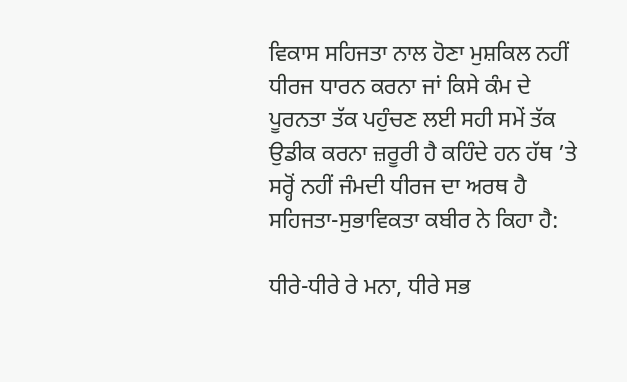ਵਿਕਾਸ ਸਹਿਜਤਾ ਨਾਲ ਹੋਣਾ ਮੁਸ਼ਕਿਲ ਨਹੀਂ ਧੀਰਜ ਧਾਰਨ ਕਰਨਾ ਜਾਂ ਕਿਸੇ ਕੰਮ ਦੇ ਪੂਰਨਤਾ ਤੱਕ ਪਹੁੰਚਣ ਲਈ ਸਹੀ ਸਮੇਂ ਤੱਕ ਉਡੀਕ ਕਰਨਾ ਜ਼ਰੂਰੀ ਹੈ ਕਹਿੰਦੇ ਹਨ ਹੱਥ ’ਤੇ ਸਰ੍ਹੋਂ ਨਹੀਂ ਜੰਮਦੀ ਧੀਰਜ ਦਾ ਅਰਥ ਹੈ ਸਹਿਜਤਾ-ਸੁਭਾਵਿਕਤਾ ਕਬੀਰ ਨੇ ਕਿਹਾ ਹੈ:

ਧੀਰੇ-ਧੀਰੇ ਰੇ ਮਨਾ, ਧੀਰੇ ਸਭ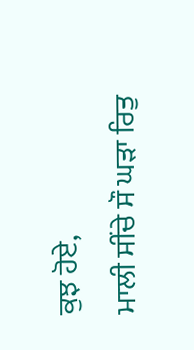ਕੁਝ ਹੋਏ,
ਮਾਲੀ ਸੀਂਚੇ ਸੌ ਘੜਾ ਰਿਤੁ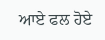ਆਏ ਫਲ ਹੋਏ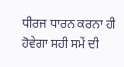ਧੀਰਜ ਧਾਰਨ ਕਰਨਾ ਹੀ ਹੋਵੇਗਾ ਸਹੀ ਸਮੇਂ ਦੀ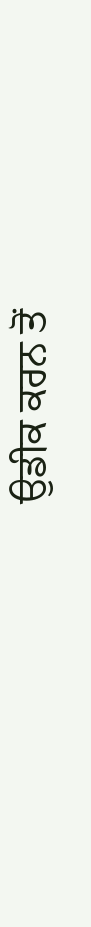ਉਡੀਕ ਕਰਨ ਤੋਂ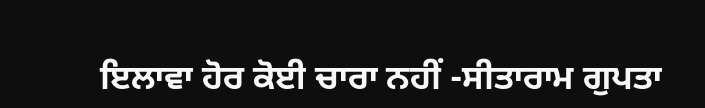ਇਲਾਵਾ ਹੋਰ ਕੋਈ ਚਾਰਾ ਨਹੀਂ -ਸੀਤਾਰਾਮ ਗੁਪਤਾ